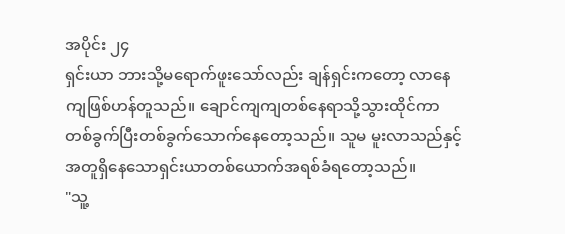အပိုင်း ၂၄
ရှင်းယာ ဘားသို့မရောက်ဖူးသော်လည်း ချန်ရှင်းကတော့ လာနေကျဖြစ်ဟန်တူသည်။ ချောင်ကျကျတစ်နေရာသို့သွားထိုင်ကာ တစ်ခွက်ပြီးတစ်ခွက်သောက်နေတော့သည်။ သူမ မူးလာသည်နှင့် အတူရှိနေသောရှင်းယာတစ်ယောက်အရစ်ခံရတော့သည်။
"သူ့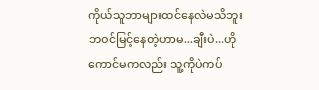ကိုယ်သူဘာများထင်နေလဲမသိဘူး ဘဝင်မြင့်နေတဲ့ဟာမ...ချီးပဲ...ဟိုကောင်မကလည်း သူ့ကိုပဲကပ်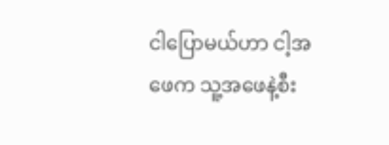ငါပြောမယ်ဟာ ငါ့အဖေက သူ့အဖေနဲ့စီး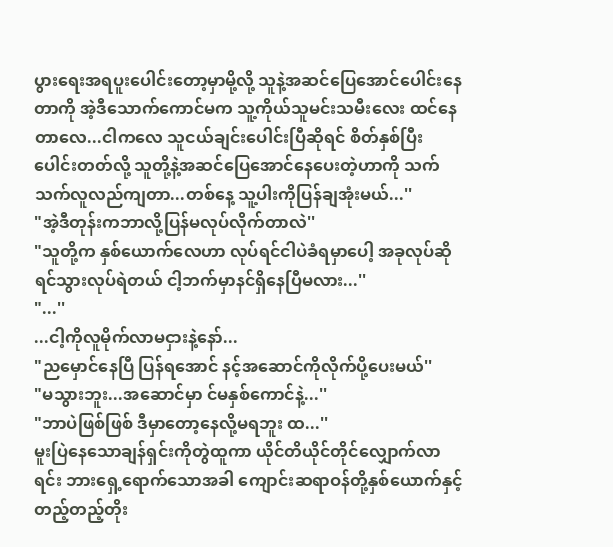ပွားရေးအရပူးပေါင်းတော့မှာမို့လို့ သူနဲ့အဆင်ပြေအောင်ပေါင်းနေတာကို အဲ့ဒီသောက်ကောင်မက သူ့ကိုယ်သူမင်းသမီးလေး ထင်နေတာလေ...ငါကလေ သူငယ်ချင်းပေါင်းပြီဆိုရင် စိတ်နှစ်ပြီးပေါင်းတတ်လို့ သူတို့နဲ့အဆင်ပြေအောင်နေပေးတဲ့ဟာကို သက်သက်လူလည်ကျတာ...တစ်နေ့ သူ့ပါးကိုပြန်ချအုံးမယ်...''
"အဲ့ဒီတုန်းကဘာလို့ပြန်မလုပ်လိုက်တာလဲ''
"သူတို့က နှစ်ယောက်လေဟာ လုပ်ရင်ငါပဲခံရမှာပေါ့ အခုလုပ်ဆိုရင်သွားလုပ်ရဲတယ် ငါ့ဘက်မှာနင်ရှိနေပြီမလား...''
"...''
...ငါ့ကိုလူမိုက်လာမငှားနဲ့နော်...
"ညမှောင်နေပြီ ပြန်ရအောင် နင့်အဆောင်ကိုလိုက်ပို့ပေးမယ်''
"မသွားဘူး...အဆောင်မှာ င်မနှစ်ကောင်နဲ့...''
"ဘာပဲဖြစ်ဖြစ် ဒီမှာတော့နေလို့မရဘူး ထ...''
မူးပြဲနေသောချန်ရှင်းကိုတွဲထူကာ ယိုင်တိယိုင်တိုင်လျှောက်လာရင်း ဘားရှေ့ရောက်သောအခါ ကျောင်းဆရာဝန်တို့နှစ်ယောက်နှင့်တည့်တည့်တိုး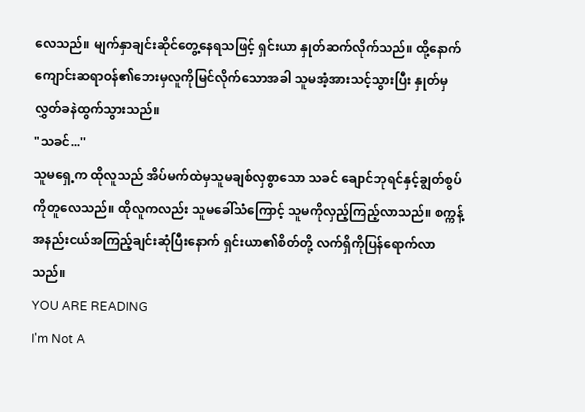လေသည်။ မျက်နှာချင်းဆိုင်တွေ့နေရသဖြင့် ရှင်းယာ နှုတ်ဆက်လိုက်သည်။ ထို့နောက် ကျောင်းဆရာဝန်၏ဘေးမှလူကိုမြင်လိုက်သောအခါ သူမအံ့အားသင့်သွားပြီး နှုတ်မှလွှတ်ခနဲထွက်သွားသည်။
"သခင်...''
သူမရှေ့က ထိုလူသည် အိပ်မက်ထဲမှသူမချစ်လှစွာသော သခင် ချောင်ဘုရင်နှင့်ချွတ်စွပ်ကိုတူလေသည်။ ထိုလူကလည်း သူမခေါ်သံကြောင့် သူမကိုလှည့်ကြည့်လာသည်။ စက္ကန့်အနည်းငယ်အကြည့်ချင်းဆုံပြီးနောက် ရှင်းယာ၏စိတ်တို့ လက်ရှိကိုပြန်ရောက်လာသည်။
YOU ARE READING
I'm Not A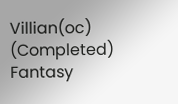Villian(oc) (Completed)
Fantasy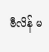ဗီလိန် မ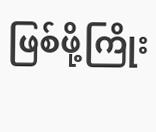ဖြစ်ဖို့ကြိုး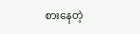စားနေတဲ့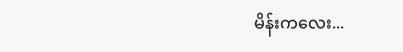မိန်းကလေး...